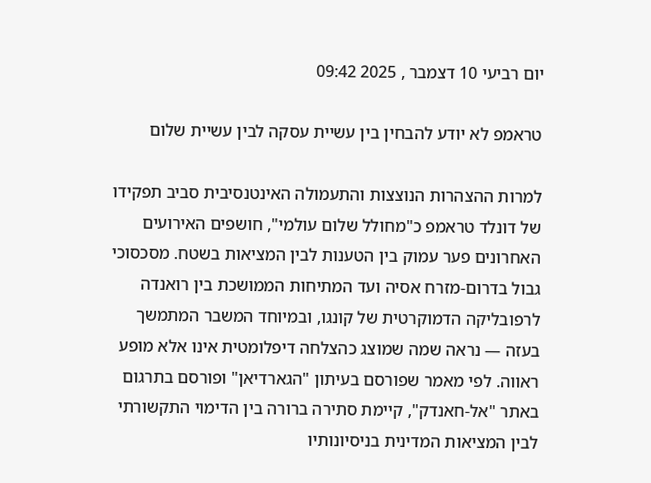יום רביעי 10 דצמבר , 2025 09:42

טראמפ לא יודע להבחין בין עשיית עסקה לבין עשיית שלום

למרות ההצהרות הנוצצות והתעמולה האינטנסיבית סביב תפקידו של דונלד טראמפ כ"מחולל שלום עולמי", חושפים האירועים האחרונים פער עמוק בין הטענות לבין המציאות בשטח. מסכסוכי גבול בדרום-מזרח אסיה ועד המתיחות הממושכת בין רואנדה לרפובליקה הדמוקרטית של קונגו, ובמיוחד המשבר המתמשך בעזה — נראה שמה שמוצג כהצלחה דיפלומטית אינו אלא מופע ראווה. לפי מאמר שפורסם בעיתון "הגארדיאן" ופורסם בתרגום באתר "אל-חאנדק", קיימת סתירה ברורה בין הדימוי התקשורתי לבין המציאות המדינית בניסיונותיו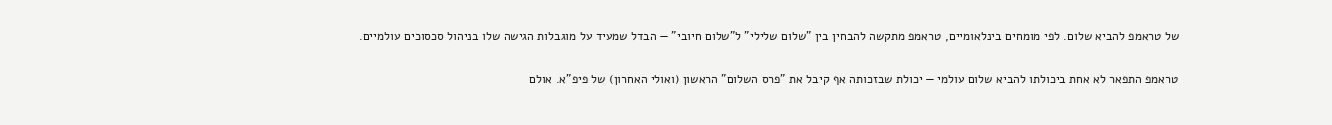של טראמפ להביא שלום. לפי מומחים בינלאומיים, טראמפ מתקשה להבחין בין "שלום שלילי" ל"שלום חיובי" — הבדל שמעיד על מוגבלות הגישה שלו בניהול סכסוכים עולמיים.

טראמפ התפאר לא אחת ביכולתו להביא שלום עולמי — יכולת שבזכותה אף קיבל את "פרס השלום" הראשון (ואולי האחרון) של פיפ"א. אולם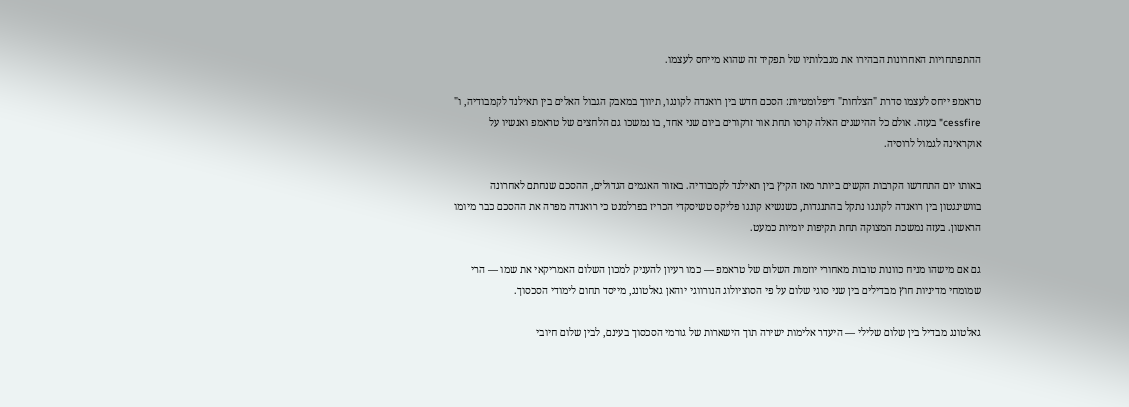ההתפתחויות האחרונות הבהירו את מגבלותיו של תפקיד זה שהוא מייחס לעצמו.

טראמפ ייחס לעצמו סדרת "הצלחות" דיפלומטיות: הסכם חדש בין רואנדה לקונגו, תיווך במאבק הגבול האלים בין תאילנד לקמבודיה, ו" cessfire" בעזה. אולם כל ההישגים האלה קרסו תחת אור זרקורים ביום שני אחד, בו נמשכו גם הלחצים של טראמפ ואנשיו על אוקראינה לגמול לרוסיה.

באותו יום התחדשו הקרבות הקשים ביותר מאז הקיץ בין תאילנד לקמבודיה. באזור האגמים הגדולים, ההסכם שנחתם לאחרונה בוושינגטון בין רואנדה לקונגו נתקל בהתנגדות, כשנשיא קונגו פליקס טשיסקדי הכריז בפרלמנט כי רואנדה מפרה את ההסכם כבר מיומו הראשון. בעזה נמשכת המצוקה תחת תקיפות יומיות כמעט.

גם אם מישהו מניח כוונות טובות מאחורי יוזמות השלום של טראמפ — כמו רעיון להעניק למכון השלום האמריקאי את שמו — הרי שמומחי מדיניות חוץ מבדילים בין שני סוגי שלום על פי הסוציולוג הנורווגי יוהאן גאלטונג, מייסד תחום לימודי הסכסוך.

גאלטונג מבדיל בין שלום שלילי — היעדר אלימות ישירה תוך הישארות של גורמי הסכסוך בעינם, לבין שלום חיובי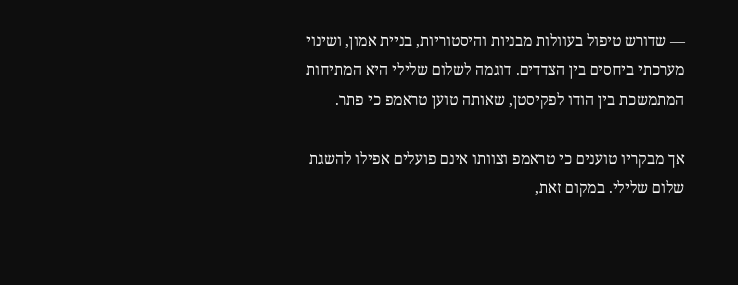— שדורש טיפול בעוולות מבניות והיסטוריות, בניית אמון, ושינוי מערכתי ביחסים בין הצדדים. דוגמה לשלום שלילי היא המתיחות המתמשכת בין הודו לפקיסטן, שאותה טוען טראמפ כי פתר.

אך מבקריו טוענים כי טראמפ וצוותו אינם פועלים אפילו להשגת שלום שלילי. במקום זאת,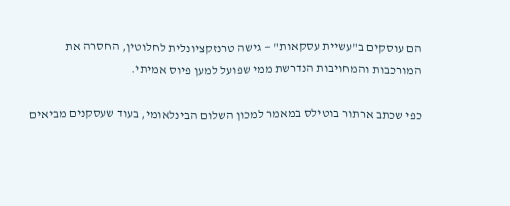הם עוסקים ב"עשיית עסקאות" — גישה טרנזקציונלית לחלוטין, החסרה את המורכבות והמחויבות הנדרשת ממי שפועל למען פיוס אמיתי.

כפי שכתב ארתור בוטילס במאמר למכון השלום הבינלאומי, בעוד שעסקנים מביאים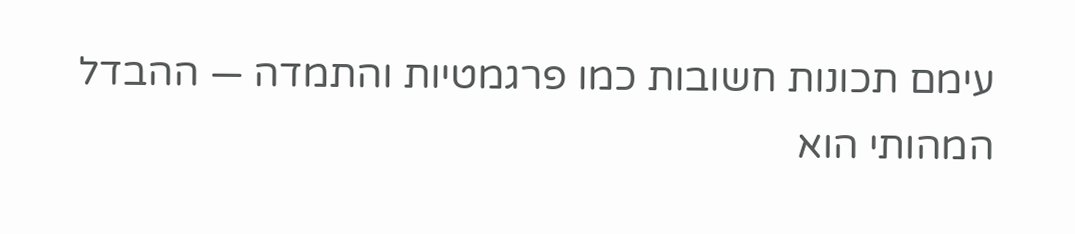עימם תכונות חשובות כמו פרגמטיות והתמדה — ההבדל המהותי הוא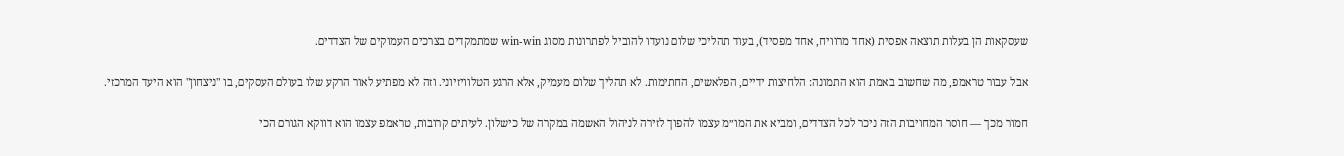שעסקאות הן בעלות תוצאה אפסית (אחד מרוויח, אחד מפסיד), בעוד תהליכי שלום נועדו להוביל לפתרונות מסוג win-win שמתמקדים בצרכים העמוקים של הצדדים.

אבל עבור טראמפ, מה שחשוב באמת הוא התמונה: הלחיצות ידיים, הפלאשים, החתימות. לא תהליך שלום מעמיק, אלא הרגע הטלוויזיוני. וזה לא מפתיע לאור הרקע שלו בעולם העסקים, בו "ניצחון" הוא היעד המרכזי.

חמור מכך — חוסר המחויבות הזה ניכר לכל הצדדים, ומביא את המו״מ עצמו להפוך לזירה לניהול האשמה במקרה של כישלון. לעיתים קרובות, טראמפ עצמו הוא דווקא הגורם הכי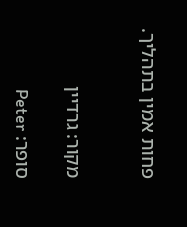פחות אמין בתהליך.


מקור: גרדיין

סופר: Peter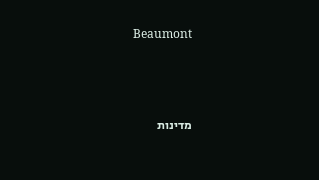Beaumont



מדינות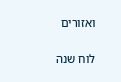ואזורים


לוח שנה